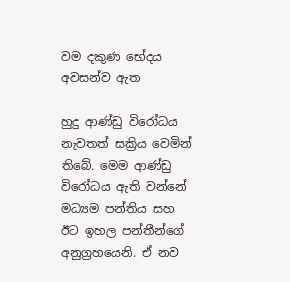වම දකුණ භේදය අවසන්ව ඇත

හුදු ආණ්ඩු විරෝධය නැවතත් සක්‍රිය වෙමින් තිබේ. මෙම ආණ්ඩු විරෝධය ඇති වන්නේ මධ්‍යම පන්තිය සහ ඊට ඉහල පන්තීන්ගේ අනුග්‍රහයෙනි. ඒ නව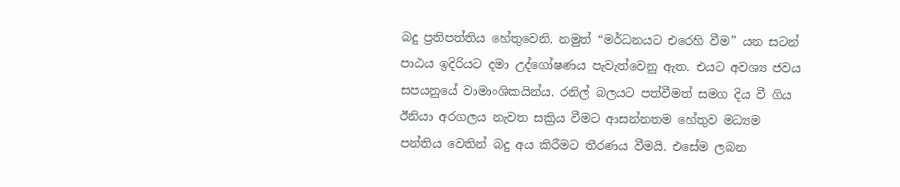බදු ප්‍රතිපත්තිය හේතුවෙනි. නමුත් “මර්ධනයට එරෙහි වීම” යන සටන් පාඨය ඉදිරියට දමා උද්ගෝෂණය පැවැත්වෙනු ඇත. එයට අවශ්‍ය ජවය සපයනුයේ වාමාංශිකයින්ය. රනිල් බලයට පත්වීමත් සමග දිය වී ගිය ඊනියා අරගලය නැවත සක්‍රිය වීමට ආසන්නතම හේතුව මධ්‍යම පන්තිය වෙතින් බදු අය කිරීමට තීරණය වීමයි. එසේම ලබන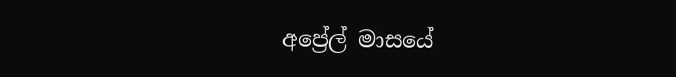අප්‍රේල් මාසයේ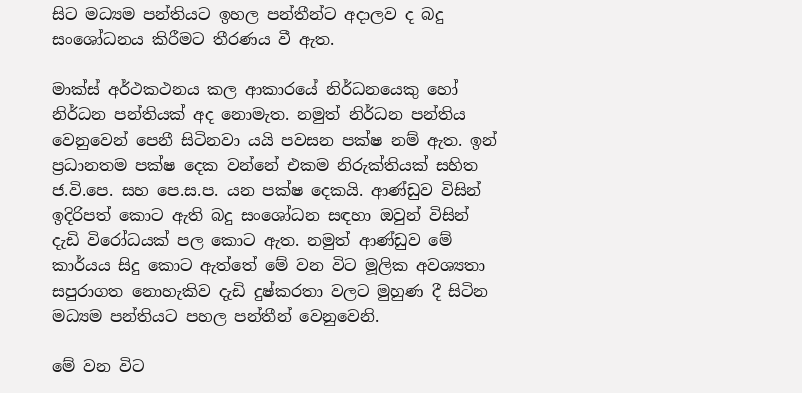සිට මධ්‍යම පන්තියට ඉහල පන්තීන්ට අදාලව ද බදු සංශෝධනය කිරීමට තීරණය වී ඇත.

මාක්ස් අර්ථකථනය කල ආකාරයේ නිර්ධනයෙකු හෝ නිර්ධන පන්තියක් අද නොමැත. නමුත් නිර්ධන පන්තිය වෙනුවෙන් පෙනී සිටිනවා යයි පවසන පක්ෂ නම් ඇත. ඉන් ප්‍රධානතම පක්ෂ දෙක වන්නේ එකම නිරුක්තියක් සහිත ජ.වි.පෙ. සහ පෙ.ස.ප. යන පක්ෂ දෙකයි. ආණ්ඩුව විසින් ඉදිරිපත් කොට ඇති බදු සංශෝධන සඳහා ඔවුන් විසින් දැඩි විරෝධයක් පල කොට ඇත. නමුත් ආණ්ඩුව මේ කාර්යය සිදු කොට ඇත්තේ මේ වන විට මූලික අවශ්‍යතා සපුරාගත නොහැකිව දැඩි දුෂ්කරතා වලට මුහුණ දී සිටින මධ්‍යම පන්තියට පහල පන්තීන් වෙනුවෙනි.

මේ වන විට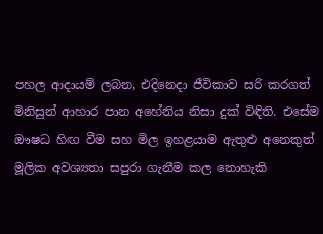පහල ආදායම් ලබන, එදිනෙදා ජීවිකාව සරි කරගත් මිනිසුන් ආහාර පාන අහේනිය නිසා දුක් විඳිති. එසේම ඖෂධ හිඟ වීම සහ මිල ඉහළයාම ඇතුළු අනෙකුත් මූලික අවශ්‍යතා සපුරා ගැනීම කල නොහැකි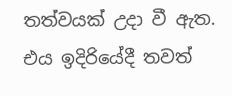තත්වයක් උදා වී ඇත. එය ඉදිරියේදී තවත්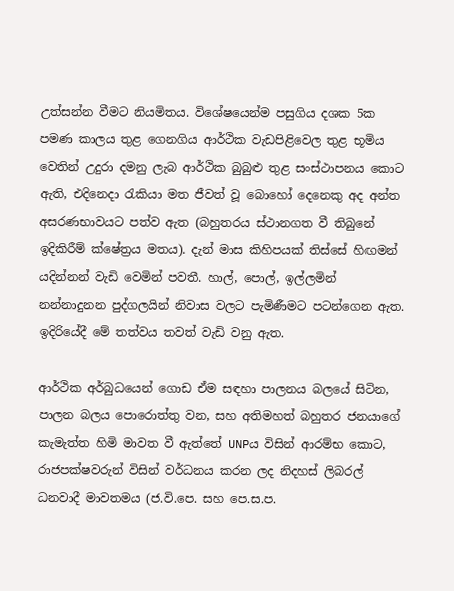උත්සන්න වීමට නියමිතය. විශේෂයෙන්ම පසුගිය දශක 5ක පමණ කාලය තුළ ගෙනගිය ආර්ථික වැඩපිළිවෙල තුළ භූමිය වෙතින් උදුරා දමනු ලැබ ආර්ථික බුබුළු තුළ සංස්ථාපනය කොට ඇති, එදිනෙදා රැකියා මත ජීවත් වූ බොහෝ දෙනෙකු අද අන්ත අසරණභාවයට පත්ව ඇත (බහුතරය ස්ථානගත වී තිබුනේ ඉදිකිරීම් ක්ෂේත්‍රය මතය). දැන් මාස කිහිපයක් තිස්සේ හිඟමන් යදින්නන් වැඩි වෙමින් පවතී. හාල්, පොල්, ඉල්ලමින් නන්නාදුනන පුද්ගලයින් නිවාස වලට පැමිණීමට පටන්ගෙන ඇත. ඉදිරියේදී මේ තත්වය තවත් වැඩි වනු ඇත.

ආර්ථික අර්බුධයෙන් ගොඩ ඒම සඳහා පාලනය බලයේ සිටින, පාලන බලය පොරොත්තු වන, සහ අතිමහත් බහුතර ජනයාගේ කැමැත්ත හිමි මාවත වී ඇත්තේ UNPය විසින් ආරම්භ කොට, රාජපක්ෂවරුන් විසින් වර්ධනය කරන ලද නිදහස් ලිබරල් ධනවාදී මාවතමය (ජ.වි.පෙ. සහ පෙ.ස.ප.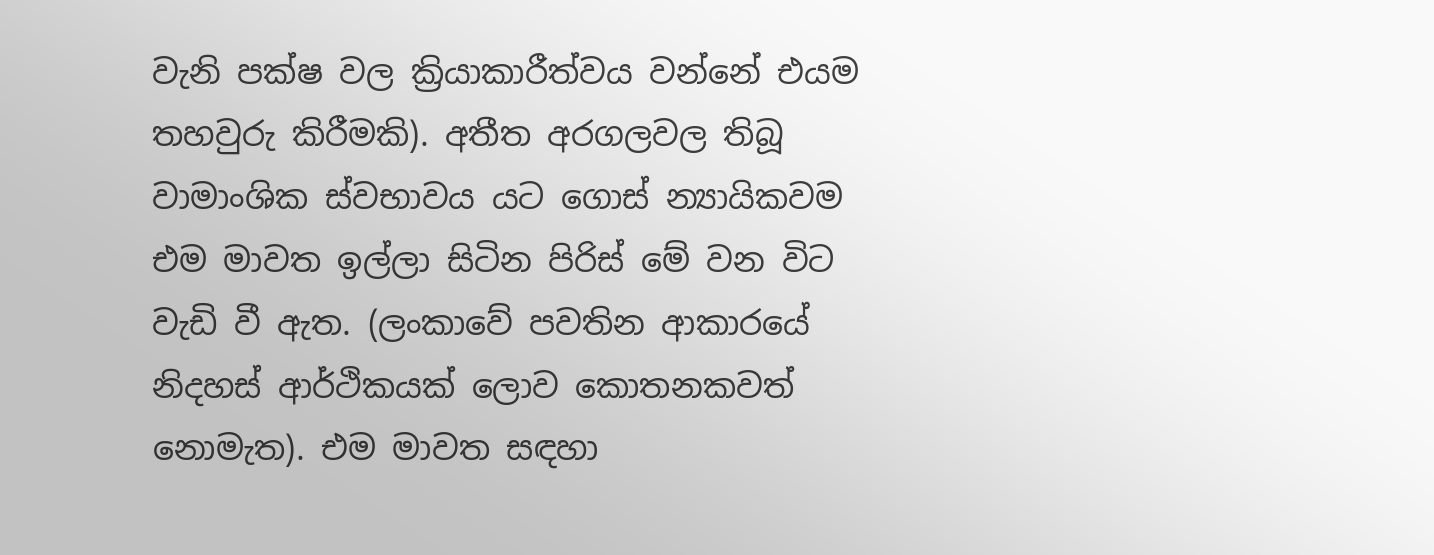වැනි පක්ෂ වල ක්‍රියාකාරීත්වය වන්නේ එයම තහවුරු කිරීමකි). අතීත අරගලවල තිබූ වාමාංශික ස්වභාවය යට ගොස් න්‍යායිකවම එම මාවත ඉල්ලා සිටින පිරිස් මේ වන විට වැඩි වී ඇත. (ලංකාවේ පවතින ආකාරයේ නිදහස් ආර්ථිකයක් ලොව කොතනකවත් නොමැත). එම මාවත සඳහා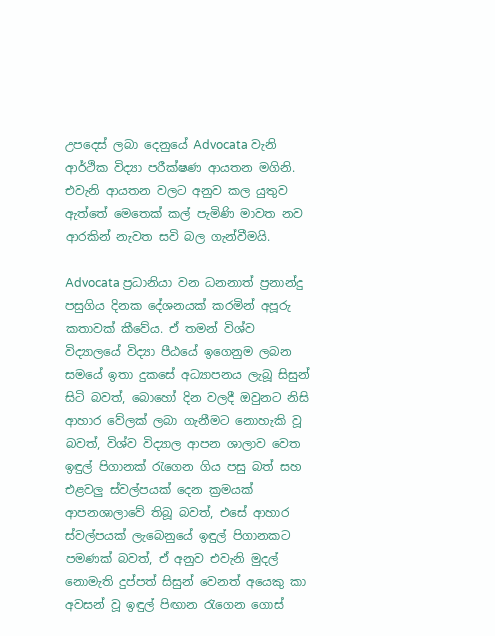උපදෙස් ලබා දෙනුයේ Advocata වැනි ආර්ථික විද්‍යා පරීක්ෂණ ආයතන මගිනි. එවැනි ආයතන වලට අනුව කල යුතුව ඇත්තේ මෙතෙක් කල් පැමිණි මාවත නව ආරකින් නැවත සවි බල ගැන්වීමයි.

Advocata ප්‍රධානියා වන ධනනාත් ප්‍රනාන්දු පසුගිය දිනක දේශනයක් කරමින් අපූරු කතාවක් කීවේය. ඒ තමන් විශ්ව විද්‍යාලයේ විද්‍යා පීඨයේ ඉගෙනුම ලබන සමයේ ඉතා දුකසේ අධ්‍යාපනය ලැබූ සිසුන් සිටි බවත්, බොහෝ දින වලදී ඔවුනට නිසි ආහාර වේලක් ලබා ගැනීමට නොහැකි වූ බවත්, විශ්ව විද්‍යාල ආපන ශාලාව වෙත ඉඳුල් පිගානක් රැගෙන ගිය පසු බත් සහ එළවලු ස්වල්පයක් දෙන ක්‍රමයක් ආපනශාලාවේ තිබූ බවත්, එසේ ආහාර ස්වල්පයක් ලැබෙනුයේ ඉඳුල් පිගානකට පමණක් බවත්, ඒ අනුව එවැනි මුදල් නොමැති දුප්පත් සිසුන් වෙනත් අයෙකු කා අවසන් වූ ඉඳුල් පිඟාන රැගෙන ගොස්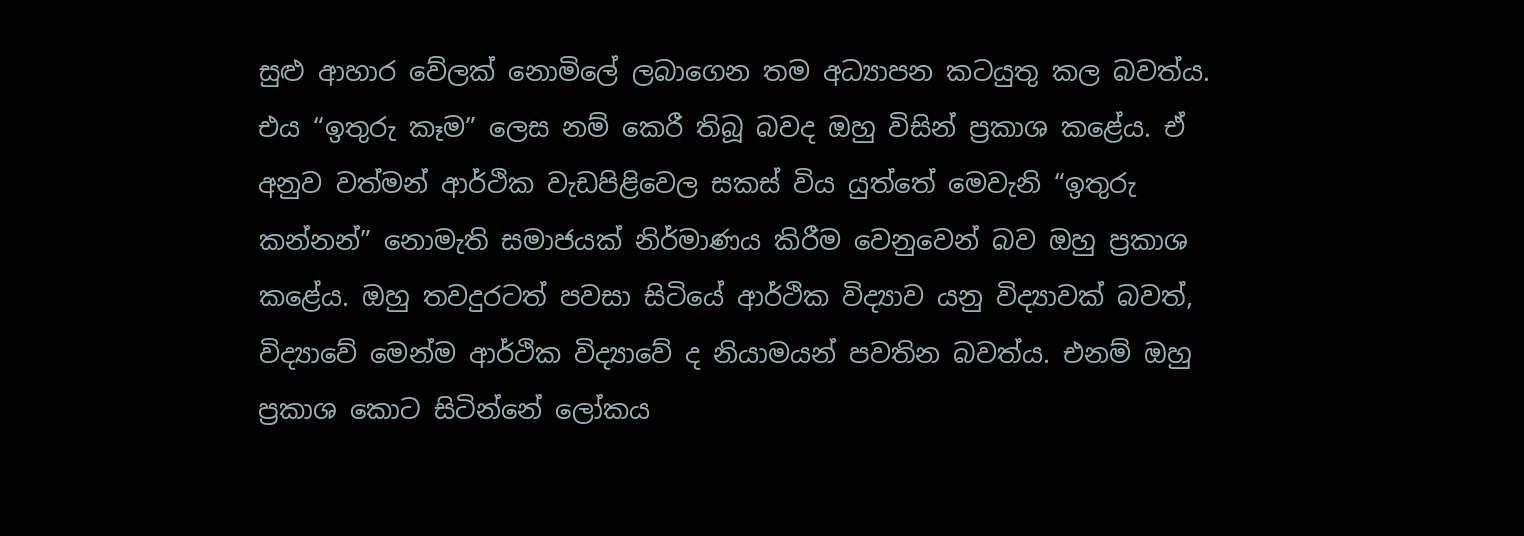සුළු ආහාර වේලක් නොමිලේ ලබාගෙන තම අධ්‍යාපන කටයුතු කල බවත්ය. එය “ඉතුරු කෑම” ලෙස නම් කෙරී තිබූ බවද ඔහු විසින් ප්‍රකාශ කළේය. ඒ අනුව වත්මන් ආර්ථික වැඩපිළිවෙල සකස් විය යුත්තේ මෙවැනි “ඉතුරු කන්නන්” නොමැති සමාජයක් නිර්මාණය කිරීම වෙනුවෙන් බව ඔහු ප්‍රකාශ කළේය. ඔහු තවදුරටත් පවසා සිටියේ ආර්ථික විද්‍යාව යනු විද්‍යාවක් බවත්, විද්‍යාවේ මෙන්ම ආර්ථික විද්‍යාවේ ද නියාමයන් පවතින බවත්ය. එනම් ඔහු ප්‍රකාශ කොට සිටින්නේ ලෝකය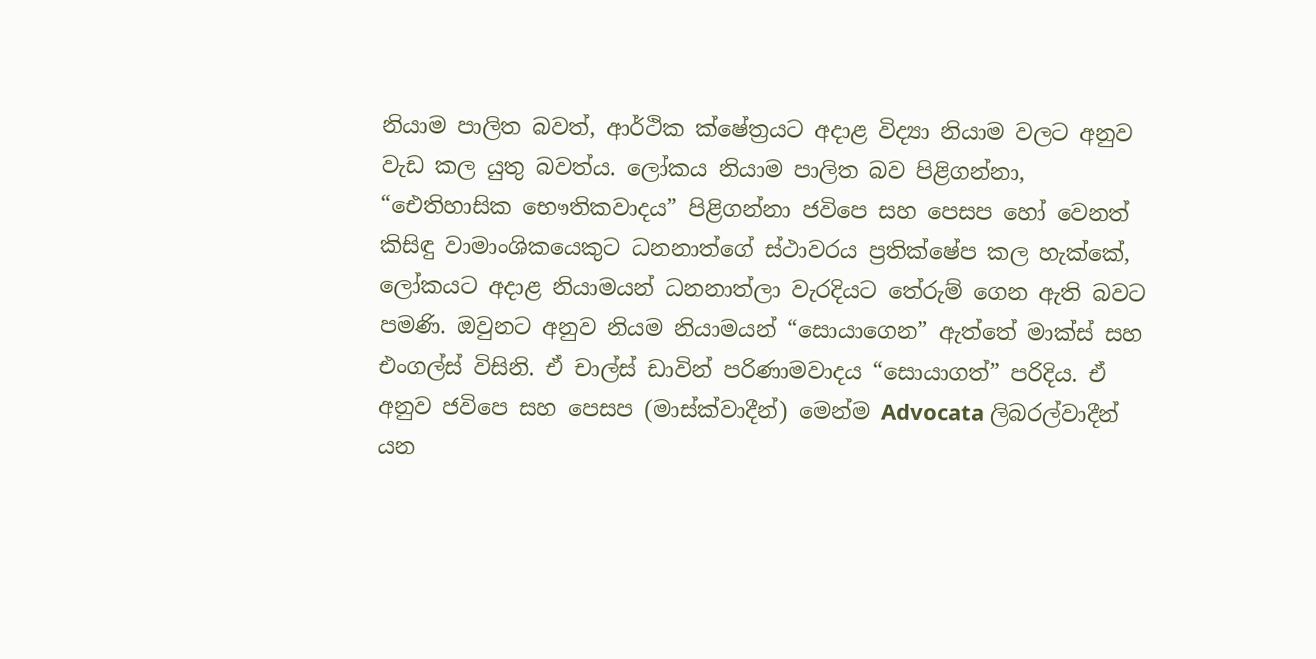නියාම පාලිත බවත්, ආර්ථික ක්ෂේත්‍රයට අදාළ විද්‍යා නියාම වලට අනුව වැඩ කල යුතු බවත්ය. ලෝකය නියාම පාලිත බව පිළිගන්නා, “ඓතිහාසික භෞතිකවාදය” පිළිගන්නා ජවිපෙ සහ පෙසප හෝ වෙනත් කිසිඳු වාමාංශිකයෙකුට ධනනාත්ගේ ස්ථාවරය ප්‍රතික්ෂේප කල හැක්කේ, ලෝකයට අදාළ නියාමයන් ධනනාත්ලා වැරදියට තේරුම් ගෙන ඇති බවට පමණි. ඔවුනට අනුව නියම නියාමයන් “සොයාගෙන” ඇත්තේ මාක්ස් සහ එංගල්ස් විසිනි. ඒ චාල්ස් ඩාවින් පරිණාමවාදය “සොයාගත්” පරිදිය. ඒ අනුව ජවිපෙ සහ පෙසප (මාස්ක්වාදීන්) මෙන්ම Advocata ලිබරල්වාදීන් යන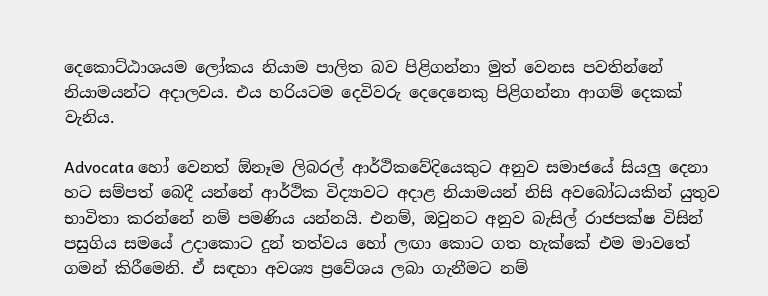දෙකොට්ඨාශයම ලෝකය නියාම පාලිත බව පිළිගන්නා මුත් වෙනස පවතින්නේ නියාමයන්ට අදාලවය. එය හරියටම දෙවිවරු දෙදෙනෙකු පිළිගන්නා ආගම් දෙකක් වැනිය.

Advocata හෝ වෙනත් ඕනෑම ලිබරල් ආර්ථිකවේදියෙකුට අනුව සමාජයේ සියලු දෙනා හට සම්පත් බෙදී යන්නේ ආර්ථික විද්‍යාවට අදාළ නියාමයන් නිසි අවබෝධයකින් යුතුව භාවිතා කරන්නේ නම් පමණිය යන්නයි. එනම්, ඔවුනට අනුව බැසිල් රාජපක්ෂ විසින් පසුගිය සමයේ උදාකොට දුන් තත්වය හෝ ලඟා කොට ගත හැක්කේ එම මාවතේ ගමන් කිරීමෙනි. ඒ සඳහා අවශ්‍ය ප්‍රවේශය ලබා ගැනීමට නම්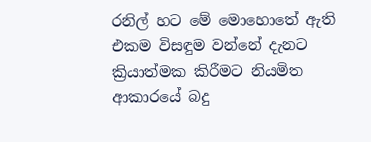රනිල් හට මේ මොහොතේ ඇති එකම විසඳුම වන්නේ දැනට ක්‍රියාත්මක කිරීමට නියමිත ආකාරයේ බදු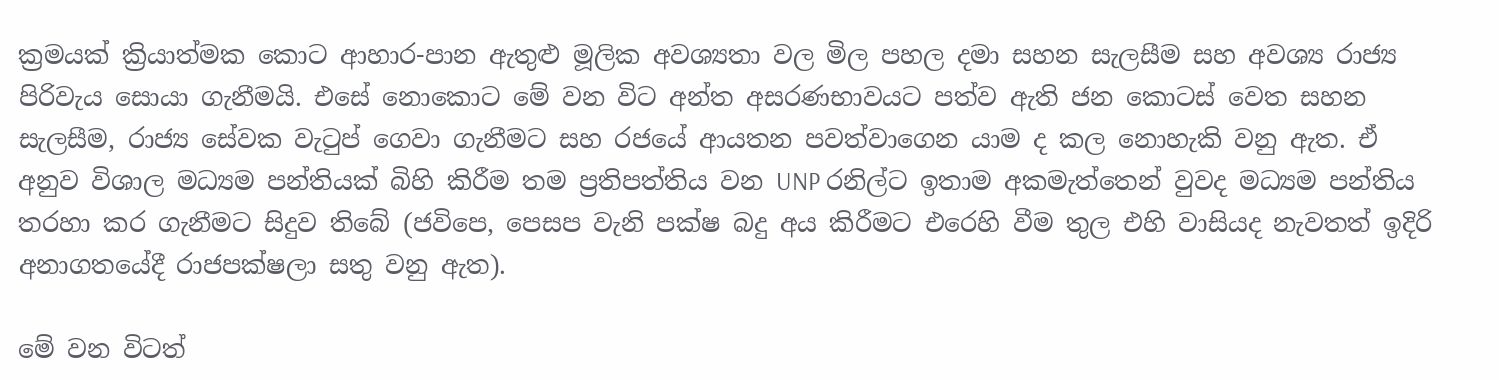ක්‍රමයක් ක්‍රියාත්මක කොට ආහාර-පාන ඇතුළු මූලික අවශ්‍යතා වල මිල පහල දමා සහන සැලසීම සහ අවශ්‍ය රාජ්‍ය පිරිවැය සොයා ගැනීමයි. එසේ නොකොට මේ වන විට අන්ත අසරණභාවයට පත්ව ඇති ජන කොටස් වෙත සහන සැලසීම, රාජ්‍ය සේවක වැටුප් ගෙවා ගැනීමට සහ රජයේ ආයතන පවත්වාගෙන යාම ද කල නොහැකි වනු ඇත. ඒ අනුව විශාල මධ්‍යම පන්තියක් බිහි කිරීම තම ප්‍රතිපත්තිය වන UNP රනිල්ට ඉතාම අකමැත්තෙන් වුවද මධ්‍යම පන්තිය තරහා කර ගැනීමට සිදුව තිබේ (ජවිපෙ, පෙසප වැනි පක්ෂ බදු අය කිරීමට එරෙහි වීම තුල එහි වාසියද නැවතත් ඉදිරි අනාගතයේදී රාජපක්ෂලා සතු වනු ඇත).

මේ වන විටත්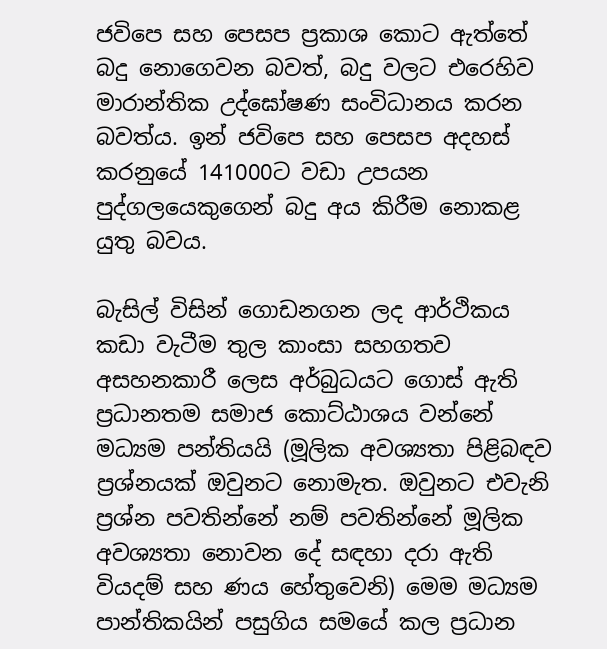ජවිපෙ සහ පෙසප ප්‍රකාශ කොට ඇත්තේ බදු නොගෙවන බවත්, බදු වලට එරෙහිව මාරාන්තික උද්ඝෝෂණ සංවිධානය කරන බවත්ය. ඉන් ජවිපෙ සහ පෙසප අදහස් කරනුයේ 141000ට වඩා උපයන පුද්ගලයෙකුගෙන් බදු අය කිරීම නොකළ යුතු බවය.

බැසිල් විසින් ගොඩනගන ලද ආර්ථිකය කඩා වැටීම තුල කාංසා සහගතව අසහනකාරී ලෙස අර්බුධයට ගොස් ඇති ප්‍රධානතම සමාජ කොට්ඨාශය වන්නේ මධ්‍යම පන්තියයි (මූලික අවශ්‍යතා පිළිබඳව ප්‍රශ්නයක් ඔවුනට නොමැත. ඔවුනට එවැනි ප්‍රශ්න පවතින්නේ නම් පවතින්නේ මූලික අවශ්‍යතා නොවන දේ සඳහා දරා ඇති වියදම් සහ ණය හේතුවෙනි) මෙම මධ්‍යම පාන්තිකයින් පසුගිය සමයේ කල ප්‍රධාන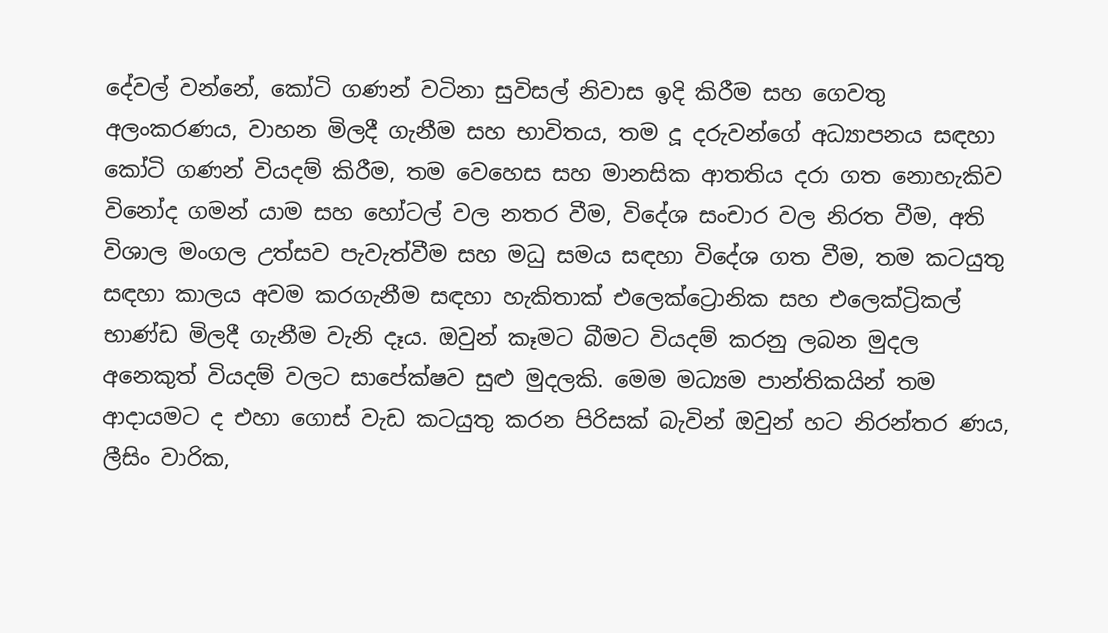දේවල් වන්නේ, කෝටි ගණන් වටිනා සුවිසල් නිවාස ඉදි කිරීම සහ ගෙවතු අලංකරණය, වාහන මිලදී ගැනීම සහ භාවිතය, තම දූ දරුවන්ගේ අධ්‍යාපනය සඳහා කෝටි ගණන් වියදම් කිරීම, තම වෙහෙස සහ මානසික ආතතිය දරා ගත නොහැකිව විනෝද ගමන් යාම සහ හෝටල් වල නතර වීම, විදේශ සංචාර වල නිරත වීම, අති විශාල මංගල උත්සව පැවැත්වීම සහ මධු සමය සඳහා විදේශ ගත වීම, තම කටයුතු සඳහා කාලය අවම කරගැනීම සඳහා හැකිතාක් එලෙක්ට්‍රොනික සහ එලෙක්ට්‍රිකල් භාණ්ඩ මිලදී ගැනීම වැනි දෑය. ඔවුන් කෑමට බීමට වියදම් කරනු ලබන මුදල අනෙකුත් වියදම් වලට සාපේක්ෂව සුළු මුදලකි. මෙම මධ්‍යම පාන්තිකයින් තම ආදායමට ද එහා ගොස් වැඩ කටයුතු කරන පිරිසක් බැවින් ඔවුන් හට නිරන්තර ණය, ලීසිං වාරික,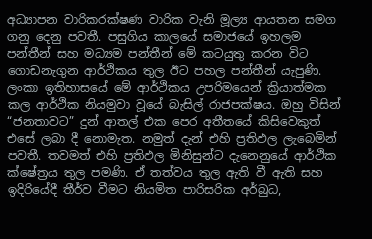අධ්‍යාපන වාරිකරක්ෂණ වාරික වැනි මූල්‍ය ආයතන සමග ගනු දෙනු පවතී. පසුගිය කාලයේ සමාජයේ ඉහලම පන්තීන් සහ මධ්‍යම පන්තීන් මේ කටයුතු කරන විට ගොඩනැගුන ආර්ථිකය තුල ඊට පහල පන්තීන් යැපුණි. ලංකා ඉතිහාසයේ මේ ආර්ථිකය උපරිමයෙන් ක්‍රියාත්මක කල ආර්ථික නියමුවා වූයේ බැසිල් රාජපක්ෂය. ඔහු විසින් “ජනතාවට” දුන් ආතල් එක පෙර අතීතයේ කිසිවෙකුත් එසේ ලබා දී නොමැත. නමුත් දැන් එහි ප්‍රතිඵල ලැබෙමින් පවතී. තවමත් එහි ප්‍රතිඵල මිනිසුන්ට දැනෙනුයේ ආර්ථික ක්ෂේත්‍රය තුල පමණි. ඒ තත්වය තුල ඇති වී ඇති සහ ඉදිරියේදී තීර්ව වීමට නියමිත පාරිසරික අර්බුධ,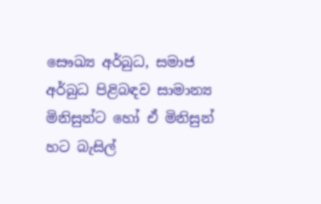සෞඛ්‍ය අර්බුධ, සමාජ අර්බුධ පිළිබඳව සාමාන්‍ය මිනිසුන්ට හෝ ඒ මිනිසුන් හට බැසිල්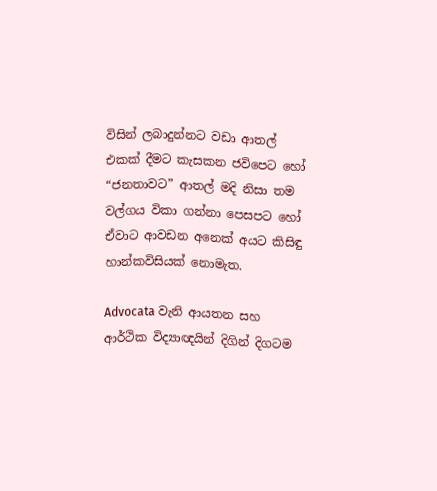විසින් ලබාදුන්නට වඩා ආතල් එකක් දීමට කැසකන ජවිපෙට හෝ “ජනතාවට” ආතල් මදි නිසා තම වල්ගය විකා ගන්නා පෙසපට හෝ ඒවාට ආවඩන අනෙක් අයට කිසිඳු හාන්කවිසියක් නොමැත.

Advocata වැනි ආයතන සහ ආර්ථික විද්‍යාඥයින් දිගින් දිගටම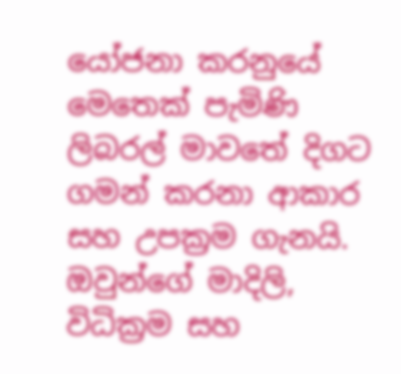යෝජනා කරනුයේ මෙතෙක් පැමිණි ලිබරල් මාවතේ දිගට ගමන් කරනා ආකාර සහ උපක්‍රම ගැනයි. ඔවුන්ගේ මාදිලි, විධික්‍රම සහ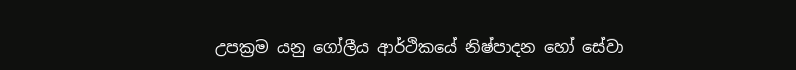උපක්‍රම යනු ගෝලීය ආර්ථිකයේ නිෂ්පාදන හෝ සේවා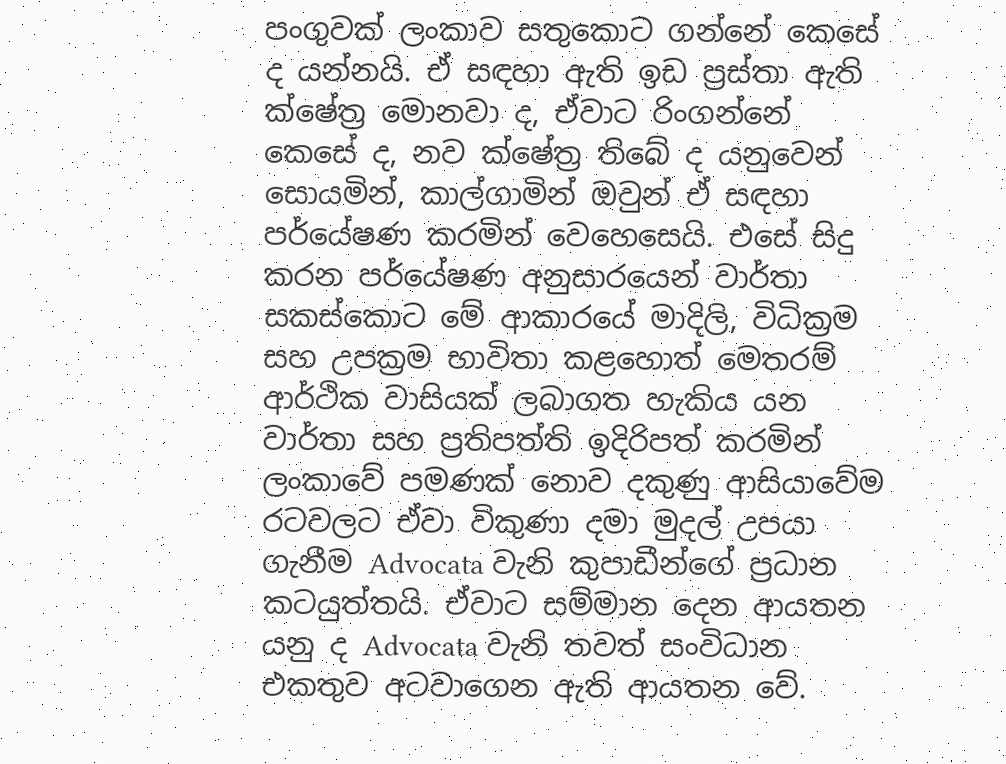පංගුවක් ලංකාව සතුකොට ගන්නේ කෙසේ ද යන්නයි. ඒ සඳහා ඇති ඉඩ ප්‍රස්තා ඇති ක්ෂේත්‍ර මොනවා ද, ඒවාට රිංගන්නේ කෙසේ ද, නව ක්ෂේත්‍ර තිබේ ද යනුවෙන් සොයමින්, කාල්ගාමින් ඔවුන් ඒ සඳහා පර්යේෂණ කරමින් වෙහෙසෙයි. එසේ සිදු කරන පර්යේෂණ අනුසාරයෙන් වාර්තා සකස්කොට මේ ආකාරයේ මාදිලි, විධික්‍රම සහ උපක්‍රම භාවිතා කළහොත් මෙතරම් ආර්ථික වාසියක් ලබාගත හැකිය යන වාර්තා සහ ප්‍රතිපත්ති ඉදිරිපත් කරමින් ලංකාවේ පමණක් නොව දකුණු ආසියාවේම රටවලට ඒවා විකුණා දමා මුදල් උපයා ගැනීම Advocata වැනි කුපාඩීන්ගේ ප්‍රධාන කටයුත්තයි. ඒවාට සම්මාන දෙන ආයතන යනු ද Advocata වැනි තවත් සංවිධාන එකතුව අටවාගෙන ඇති ආයතන වේ.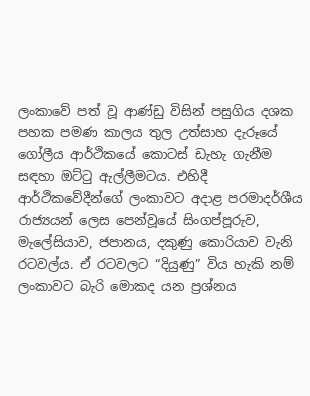ලංකාවේ පත් වූ ආණ්ඩු විසින් පසුගිය දශක පහක පමණ කාලය තුල උත්සාහ දැරූයේ ගෝලීය ආර්ථිකයේ කොටස් ඩැහැ ගැනීම සඳහා ඔට්ටු ඇල්ලීමටය. එහිදී ආර්ථිකවේදීන්ගේ ලංකාවට අදාළ පරමාදර්ශීය රාජ්‍යයන් ලෙස පෙන්වූයේ සිංගප්පූරුව, මැලේසියාව, ජපානය, දකුණු කොරියාව වැනි රටවල්ය. ඒ රටවලට “දියුණු” විය හැකි නම් ලංකාවට බැරි මොකද යන ප්‍රශ්නය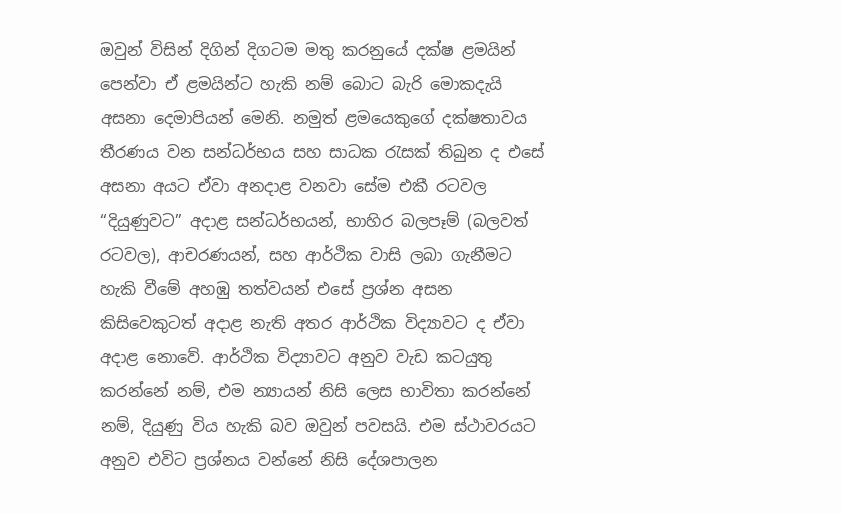ඔවුන් විසින් දිගින් දිගටම මතු කරනුයේ දක්ෂ ළමයින් පෙන්වා ඒ ළමයින්ට හැකි නම් බොට බැරි මොකදැයි අසනා දෙමාපියන් මෙනි. නමුත් ළමයෙකුගේ දක්ෂතාවය තීරණය වන සන්ධර්භය සහ සාධක රැසක් තිබුන ද එසේ අසනා අයට ඒවා අනදාළ වනවා සේම එකී රටවල “දියුණුවට” අදාළ සන්ධර්භයන්, භාහිර බලපෑම් (බලවත් රටවල), ආචරණයන්, සහ ආර්ථික වාසි ලබා ගැනීමට හැකි වීමේ අහඹු තත්වයන් එසේ ප්‍රශ්න අසන කිසිවෙකුටත් අදාළ නැති අතර ආර්ථික විද්‍යාවට ද ඒවා අදාළ නොවේ. ආර්ථික විද්‍යාවට අනුව වැඩ කටයුතු කරන්නේ නම්, එම න්‍යායන් නිසි ලෙස භාවිතා කරන්නේ නම්, දියුණු විය හැකි බව ඔවුන් පවසයි. එම ස්ථාවරයට අනුව එවිට ප්‍රශ්නය වන්නේ නිසි දේශපාලන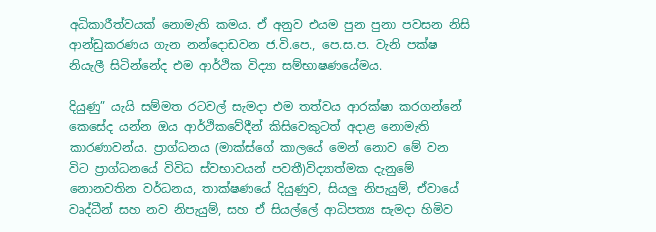අධිකාරීත්වයක් නොමැති කමය. ඒ අනුව එයම පුන පුනා පවසන නිසි ආන්ඩුකරණය ගැන නන්දොඩවන ජ.වි.පෙ., පෙ.ස.ප. වැනි පක්ෂ නියැලී සිටින්නේද එම ආර්ථික විද්‍යා සම්භාෂණයේමය.

දියුණු” යැයි සම්මත රටවල් සැමදා එම තත්වය ආරක්ෂා කරගන්නේ කෙසේද යන්න ඔය ආර්ථිකවේදීන් කිසිවෙකුටත් අදාළ නොමැති කාරණාවන්ය. ප්‍රාග්ධනය (මාක්ස්ගේ කාලයේ මෙන් නොව මේ වන විට ප්‍රාග්ධනයේ විවිධ ස්වභාවයන් පවතී)විද්‍යාත්මක දැනුමේ නොනවතින වර්ධනය, තාක්ෂණයේ දියුණුව, සියලු නිපැයුම්, ඒවායේ වෘද්ධීන් සහ නව නිපැයුම්, සහ ඒ සියල්ලේ ආධිපත්‍ය සැමදා හිමිව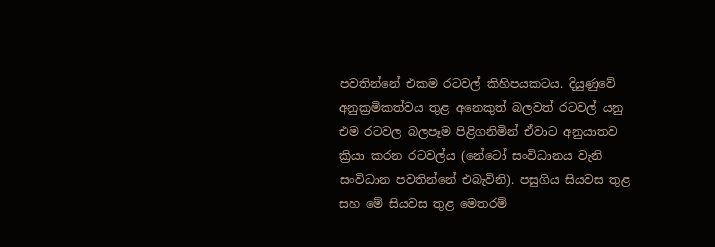පවතින්නේ එකම රටවල් කිහිපයකටය. දියුණුවේ අනුක්‍රමිකත්වය තුළ අනෙකුත් බලවත් රටවල් යනු එම රටවල බලපෑම පිළිගනිමින් ඒවාට අනුයාතව ක්‍රියා කරන රටවල්ය (නේටෝ සංවිධානය වැනි සංවිධාන පවතින්නේ එබැවිනි). පසුගිය සියවස තුළ සහ මේ සියවස තුළ මෙතරම්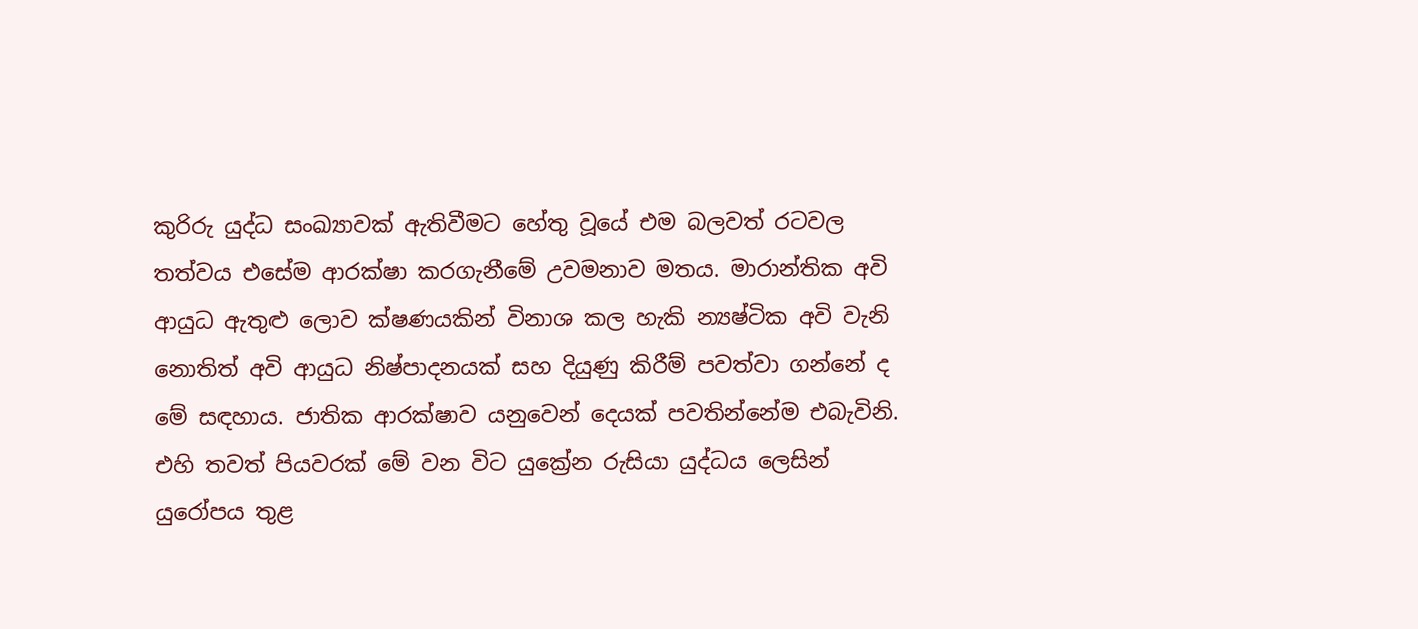කුරිරු යුද්ධ සංඛ්‍යාවක් ඇතිවීමට හේතු වූයේ එම බලවත් රටවල තත්වය එසේම ආරක්ෂා කරගැනීමේ උවමනාව මතය. මාරාන්තික අවි ආයුධ ඇතුළු ලොව ක්ෂණයකින් විනාශ කල හැකි න්‍යෂ්ටික අවි වැනි නොතිත් අවි ආයුධ නිෂ්පාදනයක් සහ දියුණු කිරීම් පවත්වා ගන්නේ ද මේ සඳහාය. ජාතික ආරක්ෂාව යනුවෙන් දෙයක් පවතින්නේම එබැවිනි. එහි තවත් පියවරක් මේ වන විට යුක්‍රේන රුසියා යුද්ධය ලෙසින් යුරෝපය තුළ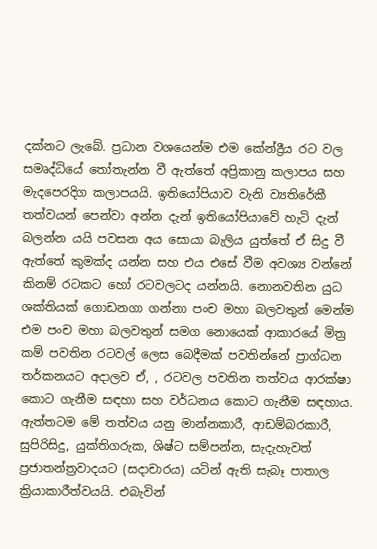දක්නට ලැබේ. ප්‍රධාන වශයෙන්ම එම කේන්ද්‍රීය රට වල සමෘද්ධියේ තෝතැන්න වී ඇත්තේ අප්‍රිකානු කලාපය සහ මැදපෙරදිග කලාපයයි. ඉතියෝපියාව වැනි ව්‍යතිරේකී තත්වයන් පෙන්වා අන්න දැන් ඉතියෝපියාවේ හැටි දැන් බලන්න යයි පවසන අය සොයා බැලිය යුත්තේ ඒ සිදු වී ඇත්තේ කුමක්ද යන්න සහ එය එසේ වීම අවශ්‍ය වන්නේ කිනම් රටකට හෝ රටවලටද යන්නයි. නොනවතින යුධ ශක්තියක් ගොඩනගා ගන්නා පංච මහා බලවතුන් මෙන්ම එම පංච මහා බලවතුන් සමග නොයෙක් ආකාරයේ මිත්‍ර කම් පවතින රටවල් ලෙස බෙදීමක් පවතින්නේ ප්‍රාග්ධන තර්කනයට අදාලව ඒ, , රටවල පවතින තත්වය ආරක්ෂා කොට ගැනීම සඳහා සහ වර්ධනය කොට ගැනීම සඳහාය. ඇත්තටම මේ තත්වය යනු මාන්නකාරී, ආඩම්බරකාරී, සුපිරිසිදු, යුක්තිගරුක, ශිෂ්ට සම්පන්න, සැදැහැවත් ප්‍රජාතන්ත්‍රවාදයට (සදාචාරය) යටින් ඇති සැබෑ පාතාල ක්‍රියාකාරීත්වයයි. එබැවින්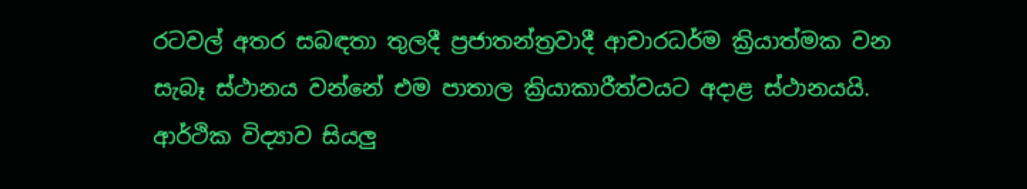රටවල් අතර සබඳතා තුලදී ප්‍රජාතන්ත්‍රවාදී ආචාරධර්ම ක්‍රියාත්මක වන සැබෑ ස්ථානය වන්නේ එම පාතාල ක්‍රියාකාරීත්වයට අදාළ ස්ථානයයි. ආර්ථික විද්‍යාව සියලු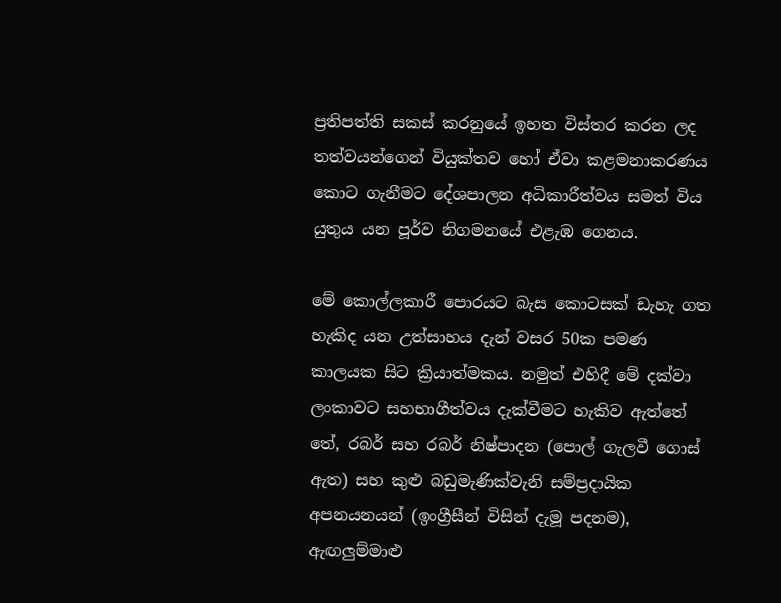ප්‍රතිපත්ති සකස් කරනුයේ ඉහත විස්තර කරන ලද තත්වයන්ගෙන් වියුක්තව හෝ ඒවා කළමනාකරණය කොට ගැනීමට දේශපාලන අධිකාරීත්වය සමත් විය යුතුය යන පූර්ව නිගමනයේ එළැඹ ගෙනය.

මේ කොල්ලකාරී පොරයට බැස කොටසක් ඩැහැ ගත හැකිද යන උත්සාහය දැන් වසර 50ක පමණ කාලයක සිට ක්‍රියාත්මකය. නමුත් එහිදී මේ දක්වා ලංකාවට සහභාගීත්වය දැක්වීමට හැකිව ඇත්තේ තේ, රබර් සහ රබර් නිෂ්පාදන (පොල් ගැලවී ගොස් ඇත) සහ කුළු බඩුමැණික්වැනි සම්ප්‍රදායික අපනයනයන් (ඉංග්‍රීසීන් විසින් දැමූ පදනම), ඇඟලුම්මාළු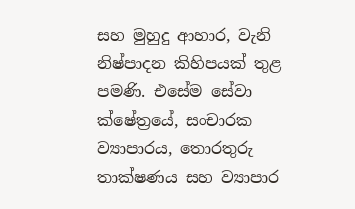සහ මුහුදු ආහාර, වැනි නිෂ්පාදන කිහිපයක් තුළ පමණි. එසේම සේවා ක්ෂේත්‍රයේ, සංචාරක ව්‍යාපාරය, තොරතුරු තාක්ෂණය සහ ව්‍යාපාර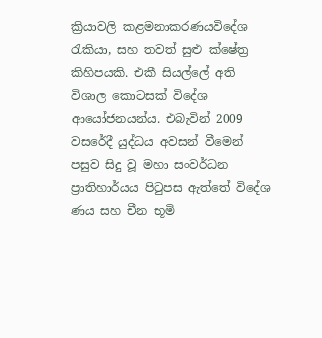ක්‍රියාවලි කළමනාකරණයවිදේශ රැකියා, සහ තවත් සුළු ක්ෂේත්‍ර කිහිපයකි. එකී සියල්ලේ අති විශාල කොටසක් විදේශ ආයෝජනයන්ය. එබැවින් 2009 වසරේදී යුද්ධය අවසන් වීමෙන් පසුව සිදු වූ මහා සංවර්ධන ප්‍රාතිහාර්යය පිටුපස ඇත්තේ විදේශ ණය සහ චීන භූමි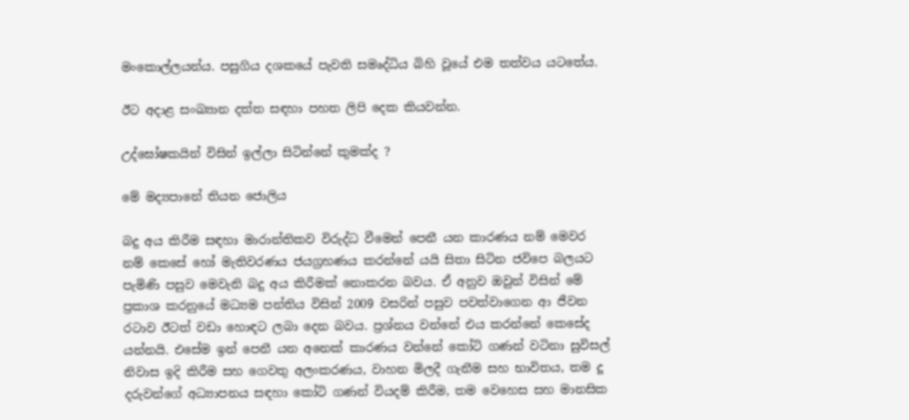මංකොල්ලයන්ය. පසුගිය දශකයේ පැවති සමෘද්ධිය බිහි වූයේ එම තත්වය යටතේය.

ඊට අදාළ සංඛ්‍යාන දත්ත සඳහා පහත ලිපි දෙක කියවන්න.

උද්ඝෝෂකයින් විසින් ඉල්ලා සිටින්නේ කුමක්ද ?

මේ මද්‍යපානේ තියන ජොලිය

බදු අය කිරීම සඳහා මාරාන්තිකව විරුද්ධ වීමෙන් පෙනී යන කාරණය නම් මෙවර නම් කෙසේ හෝ මැතිවරණය ජයග්‍රහණය කරන්නේ යයි සිතා සිටින ජවිපෙ බලයට පැමිණි පසුව මෙවැනි බදු අය කිරීමක් නොකරන බවය. ඒ අනුව ඔවුන් විසින් මේ ප්‍රකාශ කරනුයේ මධ්‍යම පන්තිය විසින් 2009 වසරින් පසුව පවත්වාගෙන ආ ජීවන රටාව ඊටත් වඩා හොඳට ලබා දෙන බවය. ප්‍රශ්නය වන්නේ එය කරන්නේ කෙසේද යන්නයි. එසේම ඉන් පෙනී යන අනෙක් කාරණය වන්නේ කෝටි ගණන් වටිනා සුවිසල් නිවාස ඉදි කිරීම සහ ගෙවතු අලංකරණය, වාහන මිලදී ගැනීම සහ භාවිතය, තම දූ දරුවන්ගේ අධ්‍යාපනය සඳහා කෝටි ගණන් වියදම් කිරීම, තම වෙහෙස සහ මානසික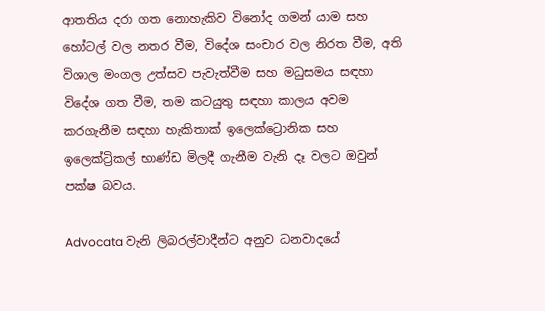ආතතිය දරා ගත නොහැකිව විනෝද ගමන් යාම සහ හෝටල් වල නතර වීම, විදේශ සංචාර වල නිරත වීම, අති විශාල මංගල උත්සව පැවැත්වීම සහ මධුසමය සඳහා විදේශ ගත වීම, තම කටයුතු සඳහා කාලය අවම කරගැනීම සඳහා හැකිතාක් ඉලෙක්ට්‍රොනික සහ ඉලෙක්ට්‍රිකල් භාණ්ඩ මිලදී ගැනීම වැනි දෑ වලට ඔවුන් පක්ෂ බවය.

Advocata වැනි ලිබරල්වාදීන්ට අනුව ධනවාදයේ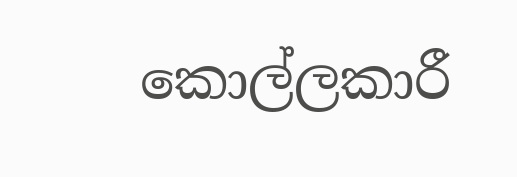කොල්ලකාරී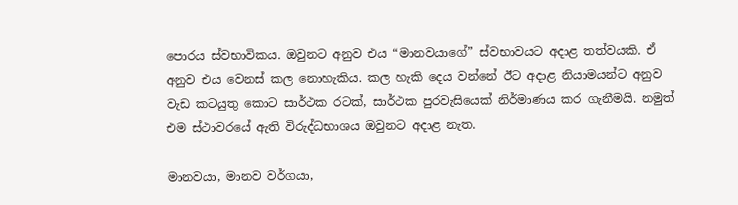පොරය ස්වභාවිකය. ඔවුනට අනුව එය “මානවයාගේ” ස්වභාවයට අදාළ තත්වයකි. ඒ අනුව එය වෙනස් කල නොහැකිය. කල හැකි දෙය වන්නේ ඊට අදාළ නියාමයන්ට අනුව වැඩ කටයුතු කොට සාර්ථක රටක්, සාර්ථක පුරවැසියෙක් නිර්මාණය කර ගැනීමයි. නමුත් එම ස්ථාවරයේ ඇති විරුද්ධභාශය ඔවුනට අදාළ නැත.

මානවයා, මානව වර්ගයා,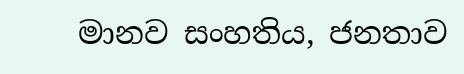මානව සංහතිය, ජනතාව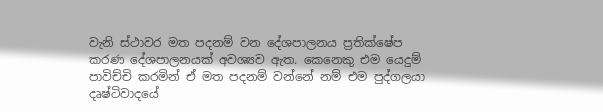වැනි ස්ථාවර මත පදනම් වන දේශපාලනය ප්‍රතික්ෂේප කරණ දේශපාලනයක් අවශ්‍යව ඇත. කෙනෙකු එම යෙදුම් පාවිච්චි කරමින් ඒ මත පදනම් වන්නේ නම් එම පුද්ගලයා දෘෂ්ටිවාදයේ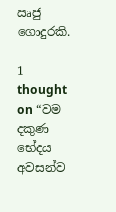ඍජු ගොදුරකි.

1 thought on “වම දකුණ භේදය අවසන්ව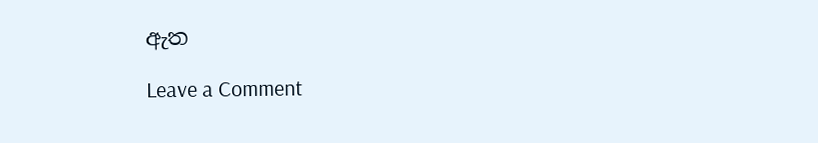ඇත

Leave a Comment